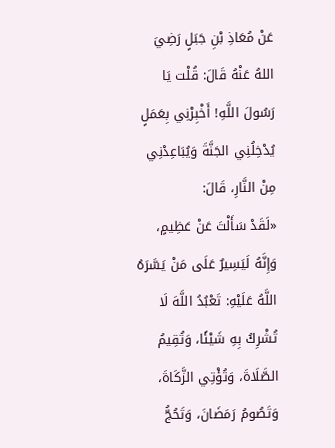عَنْ مُعَاذِ بْنِ جَبَلٍ رَضِيَ اللهُ عَنْهُ قَالَ: قُلْت يَا رَسُولَ اللَّهِ! أَخْبِرْنِي بِعَمَلٍ يُدْخِلُنِي الجَنَّةَ وَيُبَاعِدْنِي مِنْ النَّارِ، قَالَ:
«لَقَدْ سَأَلْتَ عَنْ عَظِيمٍ، وَإِنَّهُ لَيَسِيرٌ عَلَى مَنْ يَسَّرَهُ اللَّهُ عَلَيْهِ: تَعْبُدُ اللَّهَ لَا تُشْرِكُ بِهِ شَيْئًا، وَتُقِيمُ الصَّلَاةَ، وَتُؤْتِي الزَّكَاةَ، وَتَصُومُ رَمَضَانَ، وَتَحُجُّ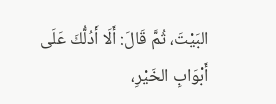البَيْتَ، ثُمَّ قَالَ: أَلَا أَدُلُّكَ عَلَى أَبْوَابِ الخَيْرِ،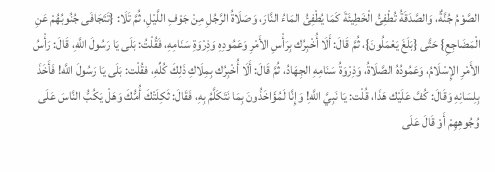الصَّوْمُ جُنَّةٌ، وَالصَّدَقَةُ تُطْفِئُ الْخَطِيئَةَ كَمَا يُطْفِئُ المَاءُ النَّارَ، وَصَلَاةُ الرَّجُلِ مِنْ جَوْفِ اللَّيْلِ، ثُمَّ تَلَا: {تَتَجَافَى جُنُوبُهُمْ عَنِ الْمَضَاجِعِ} حَتَّى {بَلَغَ يَعْمَلُونَ}، ثُمَّ قَالَ: أَلَا أُخْبِرُك بِرَأْسِ الأَمْرِ وَعَمُودِهِ وَذِرْوَةِ سَنَامِهِ، فَقُلْتُ: بَلَى يَا رَسُولَ اللَّهِ، قَالَ: رَأْسُ الأَمْرِ الإِسْلَامُ، وَعَمُودُهُ الصَّلَاةُ، وَذِرْوَةُ سَنَامِهِ الجِهَادُ، ثُمَّ قَالَ: أَلَا أُخْبِرُك بِمِلَاكِ ذَلِكَ كُلِّهِ، فقُلْت: بَلَى يَا رَسُولَ اللَّه! فَأَخَذَ بِلِسَانِهِ وَقَالَ: كُفَّ عَلَيْك هَذَا، قُلْت: يَا نَبِيَّ اللَّهِ! وَإِنَّا لَمُؤَاخَذُونَ بِمَا نَتَكَلَّمُ بِهِ، فَقَالَ: ثَكِلَتْكَ أُمُّكَ وَهَلْ يَكُبُّ النَّاسَ عَلَى وُجُوهِهِمْ أَوْ قَالَ عَلَى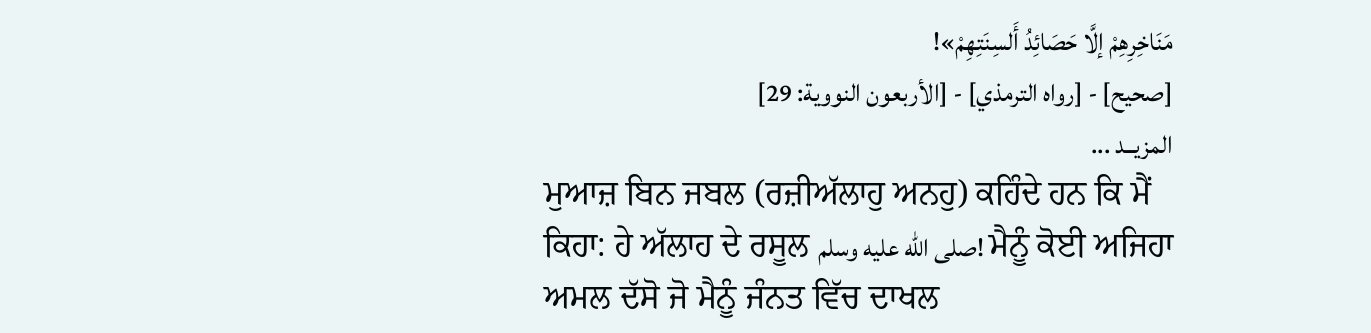مَنَاخِرِهِمْ إلَّا حَصَائِدُ أَلسِنَتِهِمْ»!
[صحيح] - [رواه الترمذي] - [الأربعون النووية: 29]
المزيــد ...
ਮੁਆਜ਼ ਬਿਨ ਜਬਲ (ਰਜ਼ੀਅੱਲਾਹੁ ਅਨਹੁ) ਕਹਿੰਦੇ ਹਨ ਕਿ ਮੈਂ ਕਿਹਾ: ਹੇ ਅੱਲਾਹ ਦੇ ਰਸੂਲ صلى الله عليه وسلم! ਮੈਨੂੰ ਕੋਈ ਅਜਿਹਾ ਅਮਲ ਦੱਸੋ ਜੋ ਮੈਨੂੰ ਜੰਨਤ ਵਿੱਚ ਦਾਖਲ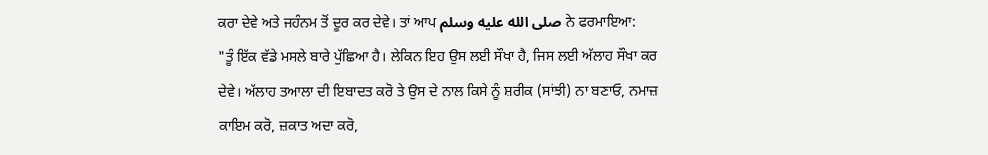ਕਰਾ ਦੇਵੇ ਅਤੇ ਜਹੰਨਮ ਤੋਂ ਦੂਰ ਕਰ ਦੇਵੇ। ਤਾਂ ਆਪ صلى الله عليه وسلم ਨੇ ਫਰਮਾਇਆ:
"ਤੂੰ ਇੱਕ ਵੱਡੇ ਮਸਲੇ ਬਾਰੇ ਪੁੱਛਿਆ ਹੈ। ਲੇਕਿਨ ਇਹ ਉਸ ਲਈ ਸੌਖਾ ਹੈ, ਜਿਸ ਲਈ ਅੱਲਾਹ ਸੌਖਾ ਕਰ ਦੇਵੇ। ਅੱਲਾਹ ਤਆਲਾ ਦੀ ਇਬਾਦਤ ਕਰੋ ਤੇ ਉਸ ਦੇ ਨਾਲ ਕਿਸੇ ਨੂੰ ਸ਼ਰੀਕ (ਸਾਂਝੀ) ਨਾ ਬਣਾਓ, ਨਮਾਜ਼ ਕਾਇਮ ਕਰੋ, ਜ਼ਕਾਤ ਅਦਾ ਕਰੋ,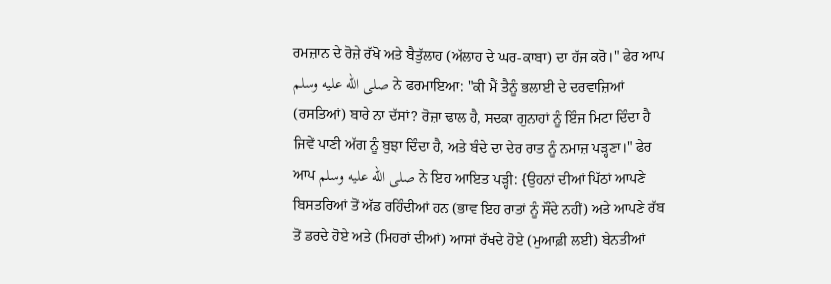ਰਮਜ਼ਾਨ ਦੇ ਰੋਜ਼ੇ ਰੱਖੋ ਅਤੇ ਬੈਤੁੱਲਾਹ (ਅੱਲਾਹ ਦੇ ਘਰ-ਕਾਬਾ) ਦਾ ਹੱਜ ਕਰੋ।" ਫੇਰ ਆਪ صلى الله عليه وسلم ਨੇ ਫਰਮਾਇਆ: "ਕੀ ਮੈਂ ਤੈਨੂੰ ਭਲਾਈ ਦੇ ਦਰਵਾਜ਼ਿਆਂ (ਰਸਤਿਆਂ) ਬਾਰੇ ਨਾ ਦੱਸਾਂ? ਰੋਜ਼ਾ ਢਾਲ ਹੈ, ਸਦਕਾ ਗੁਨਾਹਾਂ ਨੂੰ ਇੰਜ ਮਿਟਾ ਦਿੰਦਾ ਹੈ ਜਿਵੇਂ ਪਾਣੀ ਅੱਗ ਨੂੰ ਬੁਝਾ ਦਿੰਦਾ ਹੈ, ਅਤੇ ਬੰਦੇ ਦਾ ਦੇਰ ਰਾਤ ਨੂੰ ਨਮਾਜ਼ ਪੜ੍ਹਣਾ।" ਫੇਰ ਆਪ صلى الله عليه وسلم ਨੇ ਇਹ ਆਇਤ ਪੜ੍ਹੀ: {ਉਹਨਾਂ ਦੀਆਂ ਪਿੱਠਾਂ ਆਪਣੇ ਬਿਸਤਰਿਆਂ ਤੋਂ ਅੱਡ ਰਹਿੰਦੀਆਂ ਹਨ (ਭਾਵ ਇਹ ਰਾਤਾਂ ਨੂੰ ਸੌਂਦੇ ਨਹੀਂ) ਅਤੇ ਆਪਣੇ ਰੱਬ ਤੋਂ ਡਰਦੇ ਹੋਏ ਅਤੇ (ਮਿਹਰਾਂ ਦੀਆਂ) ਆਸਾਂ ਰੱਖਦੇ ਹੋਏ (ਮੁਆਫ਼ੀ ਲਈ) ਬੇਨਤੀਆਂ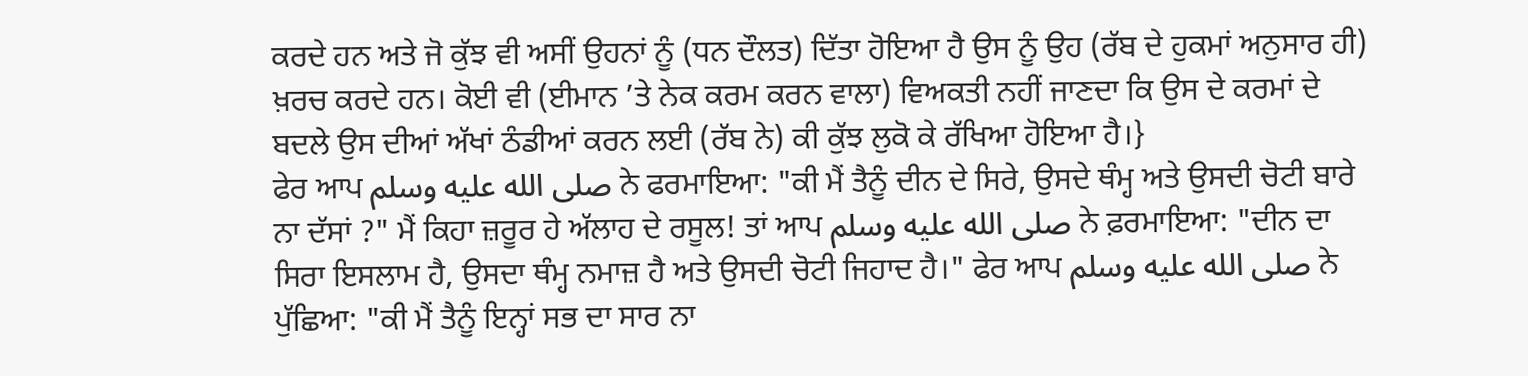ਕਰਦੇ ਹਨ ਅਤੇ ਜੋ ਕੁੱਝ ਵੀ ਅਸੀਂ ਉਹਨਾਂ ਨੂੰ (ਧਨ ਦੌਲਤ) ਦਿੱਤਾ ਹੋਇਆ ਹੈ ਉਸ ਨੂੰ ਉਹ (ਰੱਬ ਦੇ ਹੁਕਮਾਂ ਅਨੁਸਾਰ ਹੀ) ਖ਼ਰਚ ਕਰਦੇ ਹਨ। ਕੋਈ ਵੀ (ਈਮਾਨ ’ਤੇ ਨੇਕ ਕਰਮ ਕਰਨ ਵਾਲਾ) ਵਿਅਕਤੀ ਨਹੀਂ ਜਾਣਦਾ ਕਿ ਉਸ ਦੇ ਕਰਮਾਂ ਦੇ ਬਦਲੇ ਉਸ ਦੀਆਂ ਅੱਖਾਂ ਠੰਡੀਆਂ ਕਰਨ ਲਈ (ਰੱਬ ਨੇ) ਕੀ ਕੁੱਝ ਲੁਕੋ ਕੇ ਰੱਖਿਆ ਹੋਇਆ ਹੈ।}
ਫੇਰ ਆਪ صلى الله عليه وسلم ਨੇ ਫਰਮਾਇਆ: "ਕੀ ਮੈਂ ਤੈਨੂੰ ਦੀਨ ਦੇ ਸਿਰੇ, ਉਸਦੇ ਥੰਮ੍ਹ ਅਤੇ ਉਸਦੀ ਚੋਟੀ ਬਾਰੇ ਨਾ ਦੱਸਾਂ ?" ਮੈਂ ਕਿਹਾ ਜ਼ਰੂਰ ਹੇ ਅੱਲਾਹ ਦੇ ਰਸੂਲ! ਤਾਂ ਆਪ صلى الله عليه وسلم ਨੇ ਫ਼ਰਮਾਇਆ: "ਦੀਨ ਦਾ ਸਿਰਾ ਇਸਲਾਮ ਹੈ, ਉਸਦਾ ਥੰਮ੍ਹ ਨਮਾਜ਼ ਹੈ ਅਤੇ ਉਸਦੀ ਚੋਟੀ ਜਿਹਾਦ ਹੈ।" ਫੇਰ ਆਪ صلى الله عليه وسلم ਨੇ ਪੁੱਛਿਆ: "ਕੀ ਮੈਂ ਤੈਨੂੰ ਇਨ੍ਹਾਂ ਸਭ ਦਾ ਸਾਰ ਨਾ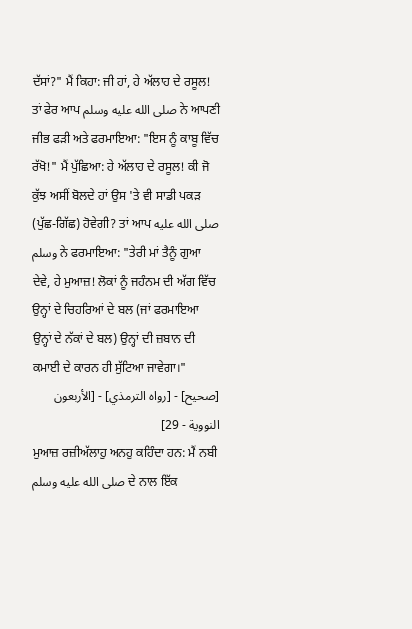ਦੱਸਾਂ?" ਮੈਂ ਕਿਹਾ: ਜੀ ਹਾਂ, ਹੇ ਅੱਲਾਹ ਦੇ ਰਸੂਲ! ਤਾਂ ਫੇਰ ਆਪ صلى الله عليه وسلم ਨੇ ਆਪਣੀ ਜੀਭ ਫੜੀ ਅਤੇ ਫਰਮਾਇਆ: "ਇਸ ਨੂੰ ਕਾਬੂ ਵਿੱਚ ਰੱਖੋ!" ਮੈਂ ਪੁੱਛਿਆ: ਹੇ ਅੱਲਾਹ ਦੇ ਰਸੂਲ! ਕੀ ਜੋ ਕੁੱਝ ਅਸੀਂ ਬੋਲਦੇ ਹਾਂ ਉਸ 'ਤੇ ਵੀ ਸਾਡੀ ਪਕੜ (ਪੁੱਛ-ਗਿੱਛ) ਹੋਵੇਗੀ? ਤਾਂ ਆਪ صلى الله عليه وسلم ਨੇ ਫਰਮਾਇਆ: "ਤੇਰੀ ਮਾਂ ਤੈਨੂੰ ਗੁਆ ਦੇਵੇ, ਹੇ ਮੁਆਜ਼! ਲੋਕਾਂ ਨੂੰ ਜਹੰਨਮ ਦੀ ਅੱਗ ਵਿੱਚ ਉਨ੍ਹਾਂ ਦੇ ਚਿਹਰਿਆਂ ਦੇ ਬਲ (ਜਾਂ ਫਰਮਾਇਆ ਉਨ੍ਹਾਂ ਦੇ ਨੱਕਾਂ ਦੇ ਬਲ) ਉਨ੍ਹਾਂ ਦੀ ਜ਼ਬਾਨ ਦੀ ਕਮਾਈ ਦੇ ਕਾਰਨ ਹੀ ਸੁੱਟਿਆ ਜਾਵੇਗਾ।"
[صحيح] - [رواه الترمذي] - [الأربعون النووية - 29]
ਮੁਆਜ਼ ਰਜ਼ੀਅੱਲਾਹੁ ਅਨਹੁ ਕਹਿੰਦਾ ਹਨ: ਮੈਂ ਨਬੀ صلى الله عليه وسلم ਦੇ ਨਾਲ ਇੱਕ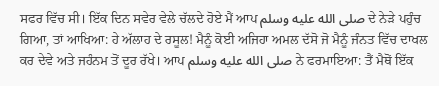ਸਫਰ ਵਿੱਚ ਸੀ। ਇੱਕ ਦਿਨ ਸਵੇਰ ਵੇਲੇ ਚੱਲਦੇ ਹੋਏ ਮੈਂ ਆਪ صلى الله عليه وسلم ਦੇ ਨੇੜੇ ਪਹੁੰਚ ਗਿਆ, ਤਾਂ ਆਖਿਆ: ਹੇ ਅੱਲਾਹ ਦੇ ਰਸੂਲ! ਮੈਨੂੰ ਕੋਈ ਅਜਿਹਾ ਅਮਲ ਦੱਸੋ ਜੋ ਮੈਨੂੰ ਜੰਨਤ ਵਿੱਚ ਦਾਖਲ ਕਰ ਦੇਵੇ ਅਤੇ ਜਹੰਨਮ ਤੋਂ ਦੂਰ ਰੱਖੇ। ਆਪ صلى الله عليه وسلم ਨੇ ਫਰਮਾਇਆ: ਤੈਂ ਮੈਥੋਂ ਇੱਕ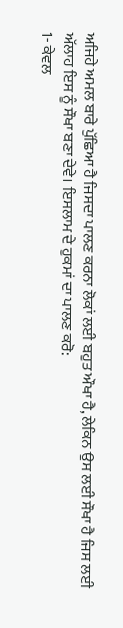ਅਜਿਹੇ ਅਮਲ ਬਾਰੇ ਪੁੱਛਿਆ ਹੈ ਜਿਸਦਾ ਪਾਲਣ ਕਰਨਾ ਲੋਕਾਂ ਲਈ ਬਹੁਤ ਔਖਾ ਹੈ, ਲੇਕਿਨ ਉਸ ਲਈ ਸੌਖਾ ਹੈ ਜਿਸ ਲਈ ਅੱਲਾਹ ਇਸ ਨੂੰ ਸੌਖਾ ਬਣਾ ਦੇਵੇ। ਇਸਲਾਮ ਦੇ ਹੁਕਮਾਂ ਦਾ ਪਾਲਣ ਕਰੋ:
1- ਕੇਵਲ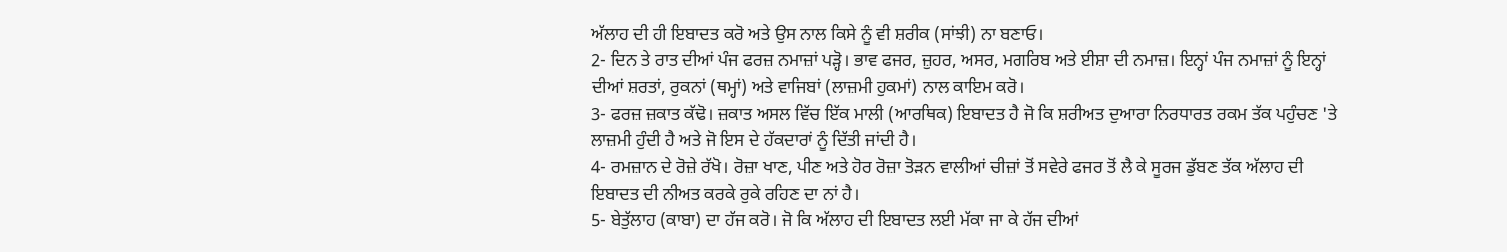ਅੱਲਾਹ ਦੀ ਹੀ ਇਬਾਦਤ ਕਰੋ ਅਤੇ ਉਸ ਨਾਲ ਕਿਸੇ ਨੂੰ ਵੀ ਸ਼ਰੀਕ (ਸਾਂਝੀ) ਨਾ ਬਣਾਓ।
2- ਦਿਨ ਤੇ ਰਾਤ ਦੀਆਂ ਪੰਜ ਫਰਜ਼ ਨਮਾਜ਼ਾਂ ਪੜ੍ਹੋ। ਭਾਵ ਫਜਰ, ਜ਼ੁਹਰ, ਅਸਰ, ਮਗਰਿਬ ਅਤੇ ਈਸ਼ਾ ਦੀ ਨਮਾਜ਼। ਇਨ੍ਹਾਂ ਪੰਜ ਨਮਾਜ਼ਾਂ ਨੂੰ ਇਨ੍ਹਾਂ ਦੀਆਂ ਸ਼ਰਤਾਂ, ਰੁਕਨਾਂ (ਥਮ੍ਹਾਂ) ਅਤੇ ਵਾਜਿਬਾਂ (ਲਾਜ਼ਮੀ ਹੁਕਮਾਂ) ਨਾਲ ਕਾਇਮ ਕਰੋ।
3- ਫਰਜ਼ ਜ਼ਕਾਤ ਕੱਢੋ। ਜ਼ਕਾਤ ਅਸਲ ਵਿੱਚ ਇੱਕ ਮਾਲੀ (ਆਰਥਿਕ) ਇਬਾਦਤ ਹੈ ਜੋ ਕਿ ਸ਼ਰੀਅਤ ਦੁਆਰਾ ਨਿਰਧਾਰਤ ਰਕਮ ਤੱਕ ਪਹੁੰਚਣ 'ਤੇ ਲਾਜ਼ਮੀ ਹੁੰਦੀ ਹੈ ਅਤੇ ਜੋ ਇਸ ਦੇ ਹੱਕਦਾਰਾਂ ਨੂੰ ਦਿੱਤੀ ਜਾਂਦੀ ਹੈ।
4- ਰਮਜ਼ਾਨ ਦੇ ਰੋਜ਼ੇ ਰੱਖੋ। ਰੋਜ਼ਾ ਖਾਣ, ਪੀਣ ਅਤੇ ਹੋਰ ਰੋਜ਼ਾ ਤੋੜਨ ਵਾਲੀਆਂ ਚੀਜ਼ਾਂ ਤੋਂ ਸਵੇਰੇ ਫਜਰ ਤੋਂ ਲੈ ਕੇ ਸੂਰਜ ਡੁੱਬਣ ਤੱਕ ਅੱਲਾਹ ਦੀ ਇਬਾਦਤ ਦੀ ਨੀਅਤ ਕਰਕੇ ਰੁਕੇ ਰਹਿਣ ਦਾ ਨਾਂ ਹੈ।
5- ਬੇਤੁੱਲਾਹ (ਕਾਬਾ) ਦਾ ਹੱਜ ਕਰੋ। ਜੋ ਕਿ ਅੱਲਾਹ ਦੀ ਇਬਾਦਤ ਲਈ ਮੱਕਾ ਜਾ ਕੇ ਹੱਜ ਦੀਆਂ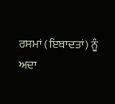ਰਸਮਾਂ (ਇਬਾਦਤਾਂ) ਨੂੰ ਅਦਾ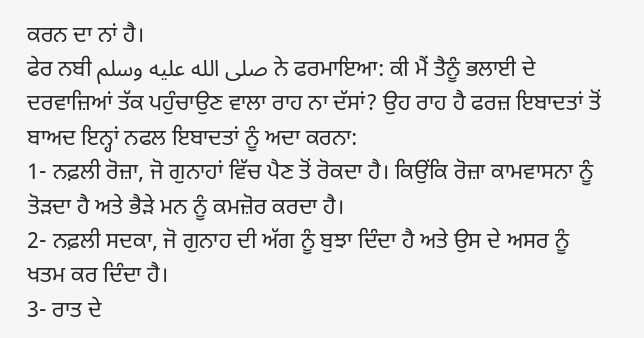ਕਰਨ ਦਾ ਨਾਂ ਹੈ।
ਫੇਰ ਨਬੀ صلى الله عليه وسلم ਨੇ ਫਰਮਾਇਆ: ਕੀ ਮੈਂ ਤੈਨੂੰ ਭਲਾਈ ਦੇ ਦਰਵਾਜ਼ਿਆਂ ਤੱਕ ਪਹੁੰਚਾਉਣ ਵਾਲਾ ਰਾਹ ਨਾ ਦੱਸਾਂ? ਉਹ ਰਾਹ ਹੈ ਫਰਜ਼ ਇਬਾਦਤਾਂ ਤੋਂ ਬਾਅਦ ਇਨ੍ਹਾਂ ਨਫਲ ਇਬਾਦਤਾਂ ਨੂੰ ਅਦਾ ਕਰਨਾ:
1- ਨਫ਼ਲੀ ਰੋਜ਼ਾ, ਜੋ ਗੁਨਾਹਾਂ ਵਿੱਚ ਪੈਣ ਤੋਂ ਰੋਕਦਾ ਹੈ। ਕਿਉਂਕਿ ਰੋਜ਼ਾ ਕਾਮਵਾਸਨਾ ਨੂੰ ਤੋੜਦਾ ਹੈ ਅਤੇ ਭੈੜੇ ਮਨ ਨੂੰ ਕਮਜ਼ੋਰ ਕਰਦਾ ਹੈ।
2- ਨਫ਼ਲੀ ਸਦਕਾ, ਜੋ ਗੁਨਾਹ ਦੀ ਅੱਗ ਨੂੰ ਬੁਝਾ ਦਿੰਦਾ ਹੈ ਅਤੇ ਉਸ ਦੇ ਅਸਰ ਨੂੰ ਖਤਮ ਕਰ ਦਿੰਦਾ ਹੈ।
3- ਰਾਤ ਦੇ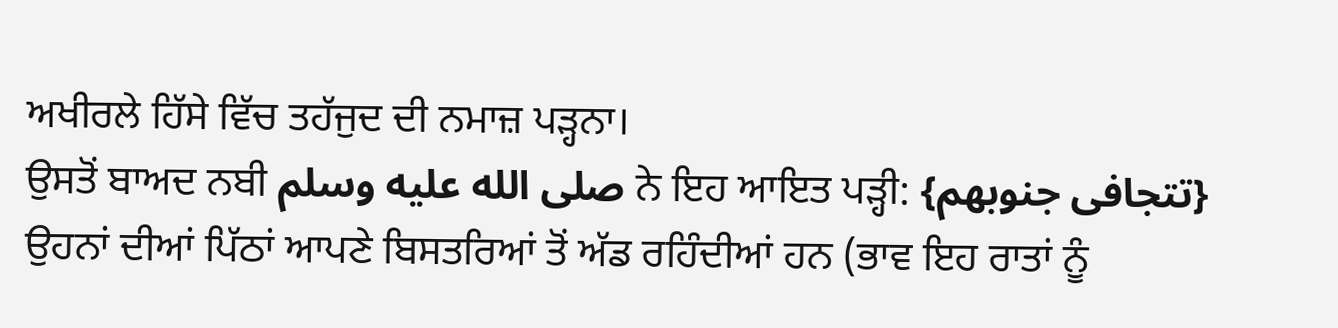ਅਖੀਰਲੇ ਹਿੱਸੇ ਵਿੱਚ ਤਹੱਜੁਦ ਦੀ ਨਮਾਜ਼ ਪੜ੍ਹਨਾ।
ਉਸਤੋਂ ਬਾਅਦ ਨਬੀ صلى الله عليه وسلم ਨੇ ਇਹ ਆਇਤ ਪੜ੍ਹੀ: {تتجافى جنوبهم} ਉਹਨਾਂ ਦੀਆਂ ਪਿੱਠਾਂ ਆਪਣੇ ਬਿਸਤਰਿਆਂ ਤੋਂ ਅੱਡ ਰਹਿੰਦੀਆਂ ਹਨ (ਭਾਵ ਇਹ ਰਾਤਾਂ ਨੂੰ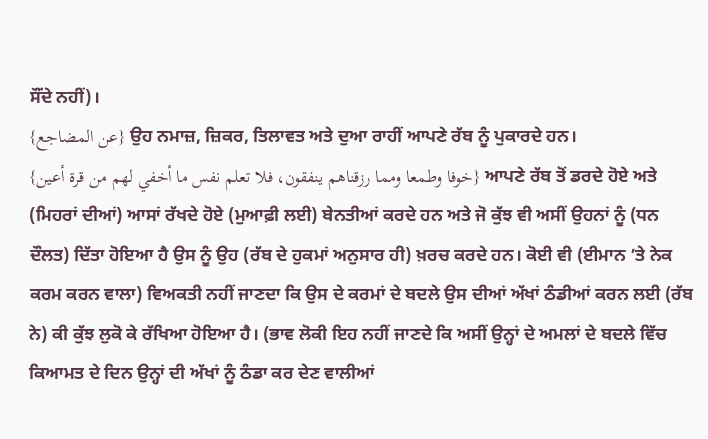ਸੌਂਦੇ ਨਹੀਂ)।
{عن المضاجع} ਉਹ ਨਮਾਜ਼, ਜ਼ਿਕਰ, ਤਿਲਾਵਤ ਅਤੇ ਦੁਆ ਰਾਹੀਂ ਆਪਣੇ ਰੱਬ ਨੂੰ ਪੁਕਾਰਦੇ ਹਨ।
{خوفا وطمعا ومما رزقناهم ينفقون، فلا تعلم نفس ما أخفي لهم من قرة أعين} ਆਪਣੇ ਰੱਬ ਤੋਂ ਡਰਦੇ ਹੋਏ ਅਤੇ (ਮਿਹਰਾਂ ਦੀਆਂ) ਆਸਾਂ ਰੱਖਦੇ ਹੋਏ (ਮੁਆਫ਼ੀ ਲਈ) ਬੇਨਤੀਆਂ ਕਰਦੇ ਹਨ ਅਤੇ ਜੋ ਕੁੱਝ ਵੀ ਅਸੀਂ ਉਹਨਾਂ ਨੂੰ (ਧਨ ਦੌਲਤ) ਦਿੱਤਾ ਹੋਇਆ ਹੈ ਉਸ ਨੂੰ ਉਹ (ਰੱਬ ਦੇ ਹੁਕਮਾਂ ਅਨੁਸਾਰ ਹੀ) ਖ਼ਰਚ ਕਰਦੇ ਹਨ। ਕੋਈ ਵੀ (ਈਮਾਨ ’ਤੇ ਨੇਕ ਕਰਮ ਕਰਨ ਵਾਲਾ) ਵਿਅਕਤੀ ਨਹੀਂ ਜਾਣਦਾ ਕਿ ਉਸ ਦੇ ਕਰਮਾਂ ਦੇ ਬਦਲੇ ਉਸ ਦੀਆਂ ਅੱਖਾਂ ਠੰਡੀਆਂ ਕਰਨ ਲਈ (ਰੱਬ ਨੇ) ਕੀ ਕੁੱਝ ਲੁਕੋ ਕੇ ਰੱਖਿਆ ਹੋਇਆ ਹੈ। (ਭਾਵ ਲੋਕੀ ਇਹ ਨਹੀਂ ਜਾਣਦੇ ਕਿ ਅਸੀਂ ਉਨ੍ਹਾਂ ਦੇ ਅਮਲਾਂ ਦੇ ਬਦਲੇ ਵਿੱਚ ਕਿਆਮਤ ਦੇ ਦਿਨ ਉਨ੍ਹਾਂ ਦੀ ਅੱਖਾਂ ਨੂੰ ਠੰਡਾ ਕਰ ਦੇਣ ਵਾਲੀਆਂ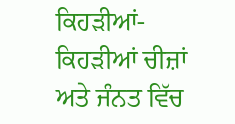ਕਿਹੜੀਆਂ-ਕਿਹੜੀਆਂ ਚੀਜ਼ਾਂ ਅਤੇ ਜੰਨਤ ਵਿੱਚ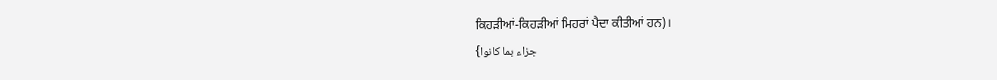ਕਿਹੜੀਆਂ-ਕਿਹੜੀਆਂ ਮਿਹਰਾਂ ਪੈਦਾ ਕੀਤੀਆਂ ਹਨ)।
{جزاء بما كانوا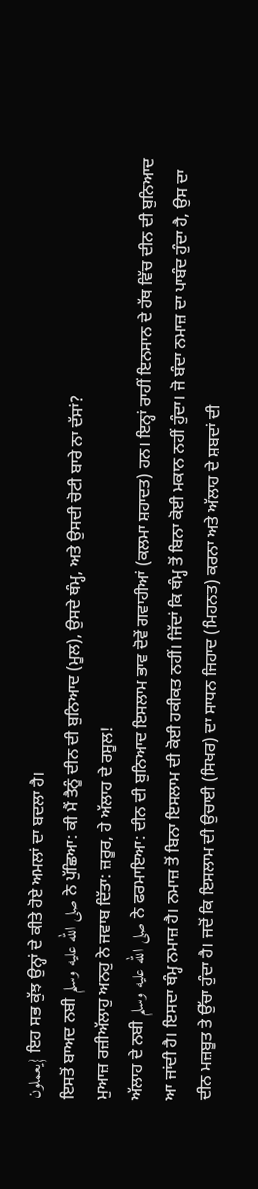يعملون} ਇਹ ਸਭ ਕੁੱਝ ਉਨ੍ਹਾਂ ਦੇ ਕੀਤੇ ਹੋਏ ਅਮਲਾਂ ਦਾ ਬਦਲਾ ਹੈ।
ਇਸਤੋਂ ਬਾਅਦ ਨਬੀ صلى الله عليه وسلم ਨੇ ਪੁੱਛਿਆ: ਕੀ ਮੈਂ ਤੈਨੂੰ ਦੀਨ ਦੀ ਬੁਨਿਆਦ (ਮੂਲ), ਉਸਦੇ ਥੰਮ੍ਹ, ਅਤੇ ਉਸਦੀ ਚੋਟੀ ਬਾਰੇ ਨਾ ਦੱਸਾਂ?
ਮੁਆਜ਼ ਰਜ਼ੀਅੱਲਾਹੁ ਅਨਹੁ ਨੇ ਜਵਾਬ ਦਿੱਤਾ: ਜ਼ਰੂਰ, ਹੇ ਅੱਲਾਹ ਦੇ ਰਸੂਲ!
ਅੱਲਾਹ ਦੇ ਨਬੀ صلى الله عليه وسلم ਨੇ ਫਰਮਾਇਆ: ਦੀਨ ਦੀ ਬੁਨਿਆਦ ਇਸਲਾਮ ਭਾਵ ਦੋਵੇਂ ਗਵਾਹੀਆਂ (ਕਲਮਾ ਸ਼ਹਾਦਤ) ਹਨ। ਇਨ੍ਹਾਂ ਰਾਹੀਂ ਇਨਸਾਨ ਦੇ ਹੱਥ ਵਿੱਚ ਦੀਨ ਦੀ ਬੁਨਿਆਦ ਆ ਜਾਂਦੀ ਹੈ। ਇਸਦਾ ਥੰਮ੍ਹ ਨਮਾਜ਼ ਹੈ। ਨਮਾਜ਼ ਤੋਂ ਬਿਨਾ ਇਸਲਾਮ ਦੀ ਕੋਈ ਹਕੀਕਤ ਨਹੀਂ। ਜਿੱਦਾਂ ਕਿ ਥੰਮ੍ਹ ਤੋਂ ਬਿਨਾ ਕੋਈ ਮਕਾਨ ਨਹੀਂ ਹੁੰਦਾ। ਜੋ ਬੰਦਾ ਨਮਾਜ਼ ਦਾ ਪਾਬੰਦ ਹੁੰਦਾ ਹੈ, ਉਸ ਦਾ ਦੀਨ ਮਜ਼ਬੂਤ ਤੇ ਉੱਚਾ ਹੁੰਦਾ ਹੈ। ਜਦੋਂ ਕਿ ਇਸਲਾਮ ਦੀ ਉਚਾਈ (ਸਿਖਰ) ਦਾ ਸਾਧਨ ਜਿਹਾਦ (ਮਿਹਨਤ) ਕਰਨਾ ਅਤੇ ਅੱਲਾਹ ਦੇ ਸ਼ਬਦਾਂ ਦੀ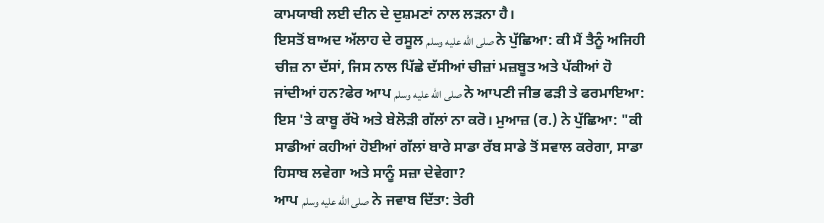ਕਾਮਯਾਬੀ ਲਈ ਦੀਨ ਦੇ ਦੁਸ਼ਮਣਾਂ ਨਾਲ ਲੜਨਾ ਹੈ।
ਇਸਤੋਂ ਬਾਅਦ ਅੱਲਾਹ ਦੇ ਰਸੂਲ صلى الله عليه وسلم ਨੇ ਪੁੱਛਿਆ: ਕੀ ਮੈਂ ਤੈਨੂੰ ਅਜਿਹੀ ਚੀਜ਼ ਨਾ ਦੱਸਾਂ, ਜਿਸ ਨਾਲ ਪਿੱਛੇ ਦੱਸੀਆਂ ਚੀਜ਼ਾਂ ਮਜ਼ਬੂਤ ਅਤੇ ਪੱਕੀਆਂ ਹੋ ਜਾਂਦੀਆਂ ਹਨ?ਫੇਰ ਆਪ صلى الله عليه وسلم ਨੇ ਆਪਣੀ ਜੀਭ ਫੜੀ ਤੇ ਫਰਮਾਇਆ: ਇਸ 'ਤੇ ਕਾਬੂ ਰੱਖੋ ਅਤੇ ਬੇਲੋੜੀ ਗੱਲਾਂ ਨਾ ਕਰੋ। ਮੁਆਜ਼ (ਰ.) ਨੇ ਪੁੱਛਿਆ: "ਕੀ ਸਾਡੀਆਂ ਕਹੀਆਂ ਹੋਈਆਂ ਗੱਲਾਂ ਬਾਰੇ ਸਾਡਾ ਰੱਬ ਸਾਡੇ ਤੋਂ ਸਵਾਲ ਕਰੇਗਾ, ਸਾਡਾ ਹਿਸਾਬ ਲਵੇਗਾ ਅਤੇ ਸਾਨੂੰ ਸਜ਼ਾ ਦੇਵੇਗਾ?
ਆਪ صلى الله عليه وسلم ਨੇ ਜਵਾਬ ਦਿੱਤਾ: ਤੇਰੀ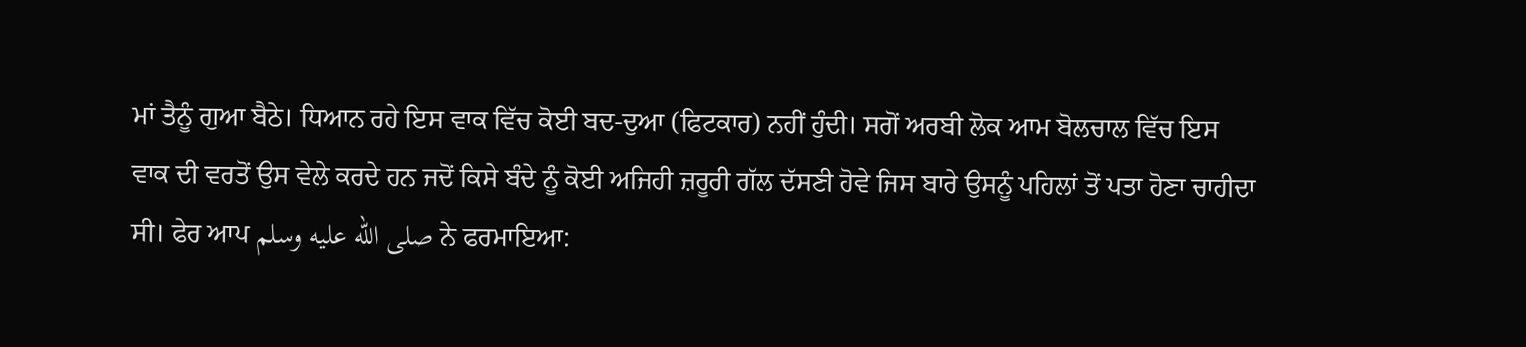ਮਾਂ ਤੈਨੂੰ ਗੁਆ ਬੈਠੇ। ਧਿਆਨ ਰਹੇ ਇਸ ਵਾਕ ਵਿੱਚ ਕੋਈ ਬਦ-ਦੁਆ (ਫਿਟਕਾਰ) ਨਹੀਂ ਹੁੰਦੀ। ਸਗੋਂ ਅਰਬੀ ਲੋਕ ਆਮ ਬੋਲਚਾਲ ਵਿੱਚ ਇਸ ਵਾਕ ਦੀ ਵਰਤੋਂ ਉਸ ਵੇਲੇ ਕਰਦੇ ਹਨ ਜਦੋਂ ਕਿਸੇ ਬੰਦੇ ਨੂੰ ਕੋਈ ਅਜਿਹੀ ਜ਼ਰੂਰੀ ਗੱਲ ਦੱਸਣੀ ਹੋਵੇ ਜਿਸ ਬਾਰੇ ਉਸਨੂੰ ਪਹਿਲਾਂ ਤੋਂ ਪਤਾ ਹੋਣਾ ਚਾਹੀਦਾ ਸੀ। ਫੇਰ ਆਪ صلى الله عليه وسلم ਨੇ ਫਰਮਾਇਆ: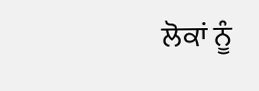ਲੋਕਾਂ ਨੂੰ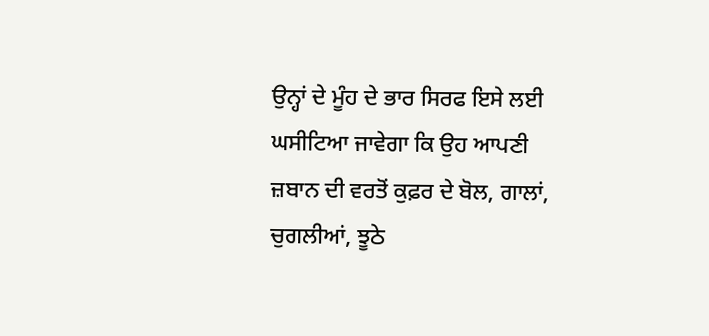ਉਨ੍ਹਾਂ ਦੇ ਮੂੰਹ ਦੇ ਭਾਰ ਸਿਰਫ ਇਸੇ ਲਈ ਘਸੀਟਿਆ ਜਾਵੇਗਾ ਕਿ ਉਹ ਆਪਣੀ ਜ਼ਬਾਨ ਦੀ ਵਰਤੋਂ ਕੁਫ਼ਰ ਦੇ ਬੋਲ, ਗਾਲਾਂ, ਚੁਗਲੀਆਂ, ਝੂਠੇ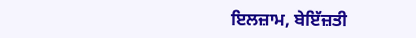ਇਲਜ਼ਾਮ, ਬੇਇੱਜ਼ਤੀ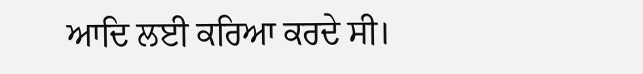ਆਦਿ ਲਈ ਕਰਿਆ ਕਰਦੇ ਸੀ।